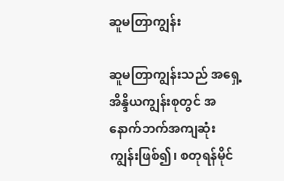ဆူမတြာကျွန်း

ဆူမတြာကျွန်းသည် အရှေ့အိန္ဒိယကျွန်းစုတွင် အနောက်ဘက်အကျဆုံး ကျွန်းဖြစ်၍၊ စတုရန်မိုင်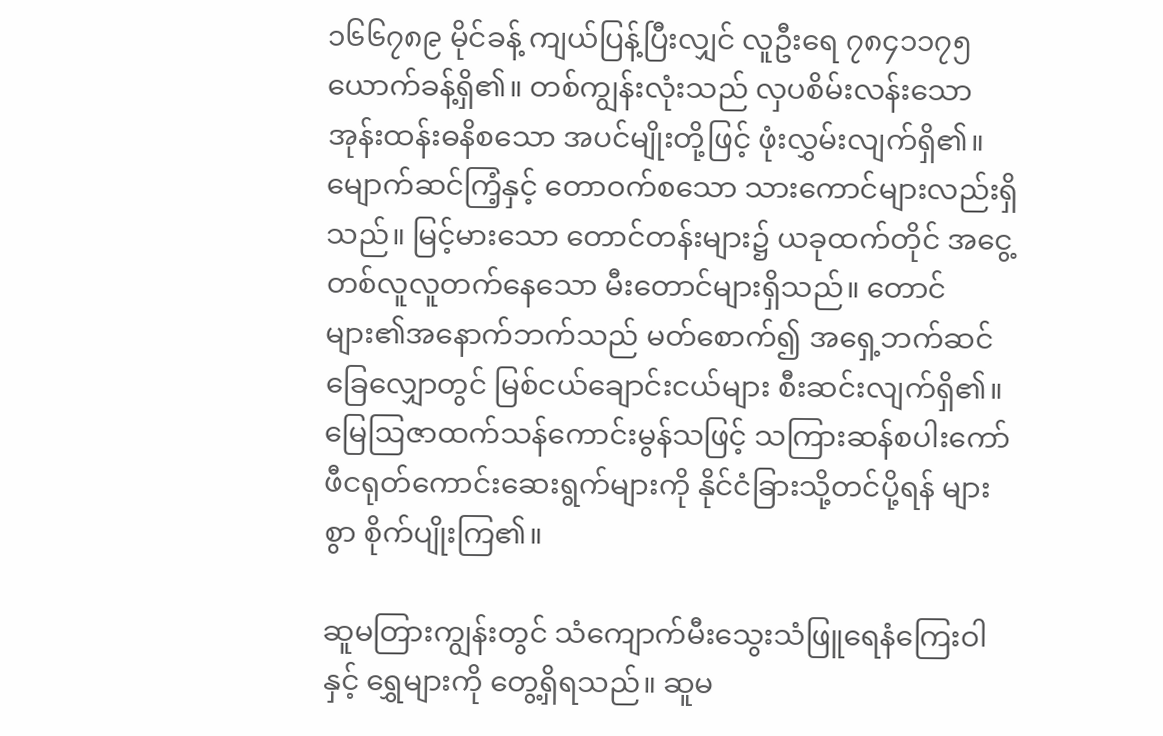၁၆၆၇၈၉ မိုင်ခန့် ကျယ်ပြန့်ပြီးလျှင် လူဦးရေ ၇၈၄၁၁၇၅ ယောက်ခန့်ရှိ၏။ တစ်ကျွန်းလုံးသည် လှပစိမ်းလန်းသော အုန်းထန်းဓနိစသော အပင်မျိုးတို့ဖြင့် ဖုံးလွှမ်းလျက်ရှိ၏။ မျောက်ဆင်ကြံ့နှင့် တောဝက်စသော သားကောင်များလည်းရှိသည်။ မြင့်မားသော တောင်တန်းများ၌ ယခုထက်တိုင် အငွေ့တစ်လူလူတက်နေသော မီးတောင်များရှိသည်။ တောင်များ၏အနောက်ဘက်သည် မတ်စောက်၍ အရှေ့ဘက်ဆင်ခြေလျှောတွင် မြစ်ငယ်ချောင်းငယ်များ စီးဆင်းလျက်ရှိ၏။ မြေဩဇာထက်သန်ကောင်းမွန်သဖြင့် သကြားဆန်စပါးကော်ဖီငရုတ်ကောင်းဆေးရွက်များကို နိုင်ငံခြားသို့တင်ပို့ရန် များစွာ စိုက်ပျိုးကြ၏။

ဆူမတြားကျွန်းတွင် သံကျောက်မီးသွေးသံဖြူရေနံကြေးဝါနှင့် ရွှေများကို တွေ့ရှိရသည်။ ဆူမ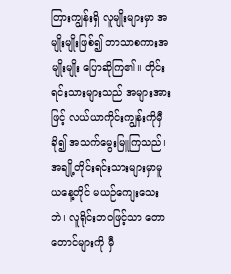တြားကျွန်းရှိ လူမျိုးများမှာ အမျိုးမျိုးဖြစ်၍ ဘာသာစကားအမျိုးမျိုး ပြောဆိုကြ၏။ တိုင်းရင်းသားများသည် အများအားဖြင့် လယ်ယာကိုင်းကျွန်းကိုမှီခို၍ အသက်မွေးမြူကြသည်၊ အချို့တိုင်းရင်းသားများမှာမူ ယနေ့တိုင် မယဉ်ကျေးသေးဘဲ၊ လူရိုင်းဘဝဖြင့်သာ တောတောင်များကို မှီ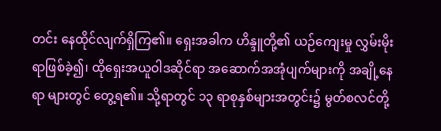တင်း နေထိုင်လျက်ရှိကြ၏။ ရှေးအခါက ဟိန္ဒူတို့၏ ယဉ်ကျေးမှု လွှမ်းမိုးရာဖြစ်ခဲ့၍၊ ထိုရှေးအယူဝါဒဆိုင်ရာ အဆောက်အအုံပျက်များကို အချို့နေရာ များတွင် တွေ့ရ၏။ သို့ရာတွင် ၁၃ ရာစုနှစ်များအတွင်း၌ မွတ်စလင်တို့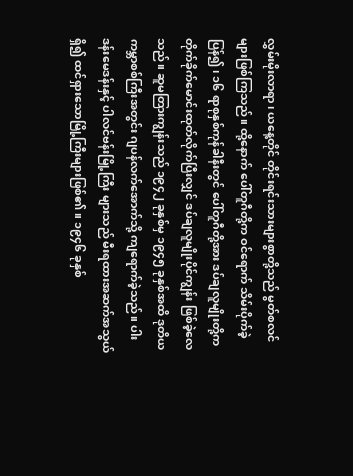လွှမ်းမိုးလာရာ၊ ယနေ့တိုင် တိုင်းရင်းသားများစွာတို့သည် မွတ်စလင်များဖြစ်ကြသည်။ ထို့နောက် ပေါ်တူဂီတို့က ဝင်ရောက် သိမ်းပိုက်ခဲ့ပြန်၍၊ ၁၆ ရာစုနှစ်ကုန်ခါနီးတွင် ပေါ်တူဂီတို့အား ဒပ်ချလူမျိုးတို့က တိုက်ခိုက်မောင်းထုတ်လိုက်ပြီးလျှင် ဒပ်ချလူမျိုးပိုင်ကျွန်း ဖြစ်ခဲ့လေသည်။ ဆူမတြားကျွန်းသည် ၁၉၄၂ ခုနှစ်မှ ၁၉၄၅ ခုနှစ်အထိ ဒုတိယကမ္ဘာစစ်ကြီးအတွင်း ဂျပန်လက်အောက်သို့ ကျရောက်ခဲ့သည်။ ပါးဒန်းမေဒန်းနှင့် ပါလင်ဗန်းမြို့ကြီး များသည် မီးရထားအဆက်အသွယ်ရှိ၍ ထင်ရှားသောမြို့ကြီးများဖြစ်၏။ ၁၉၄၆ ခုနှစ်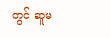တွင် ဆူမ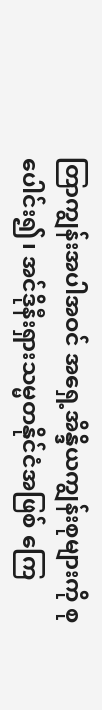တြာကျွန်းအပါအဝင် အရှေ့အိန္ဒိယကျွန်းစုများကို စုပေါင်း၍၊ အင်ဒိုနီးရှားသမ္မတနိုင်ငံအဖြစ် ကြေ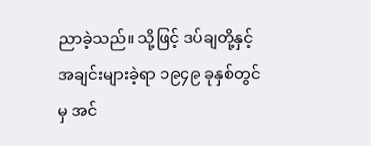ညာခဲ့သည်။ သို့ဖြင့် ဒပ်ချတို့နှင့် အချင်းများခဲ့ရာ ၁၉၄၉ ခုနှစ်တွင်မှ အင်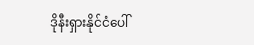ဒိုနီးရှားနိုင်ငံပေါ်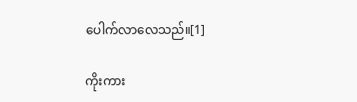ပေါက်လာလေသည်။[1]

ကိုးကား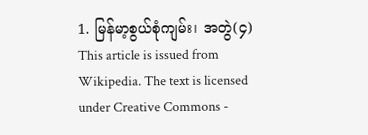1. မြန်မာ့စွယ်စုံကျမ်း၊ အတွဲ(၄)
This article is issued from Wikipedia. The text is licensed under Creative Commons -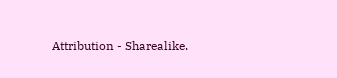Attribution - Sharealike.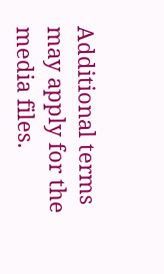Additional terms may apply for the media files.